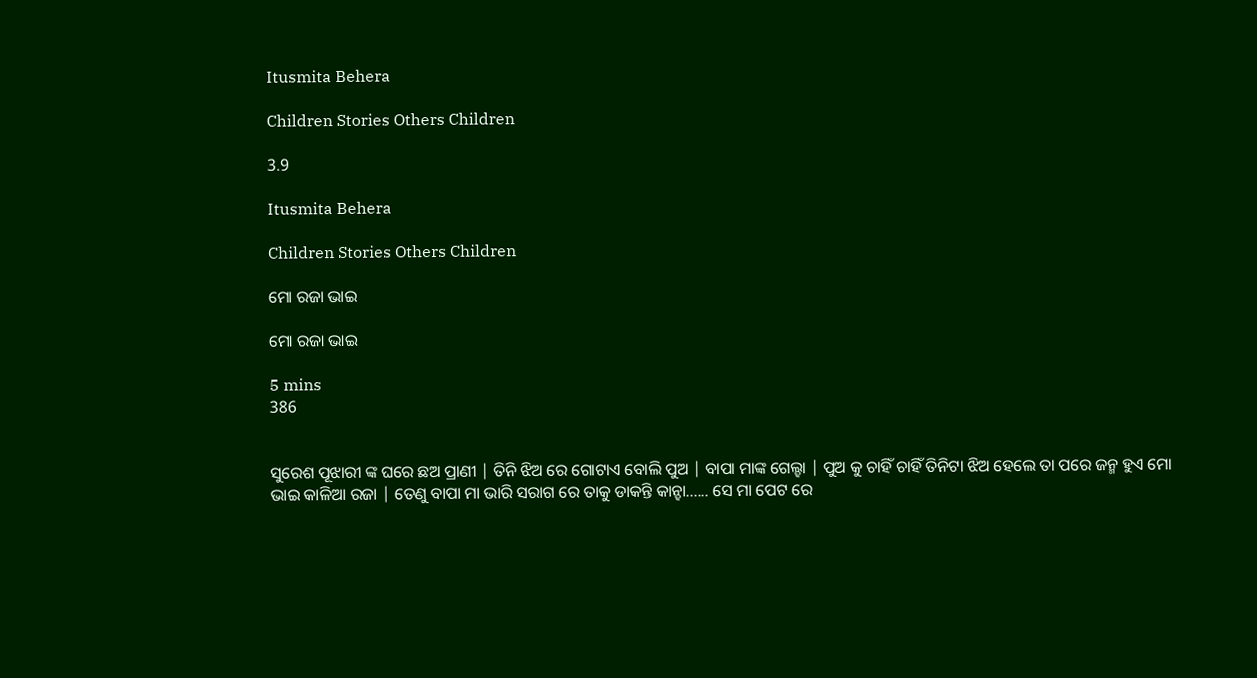Itusmita Behera

Children Stories Others Children

3.9

Itusmita Behera

Children Stories Others Children

ମୋ ରଜା ଭାଇ

ମୋ ରଜା ଭାଇ

5 mins
386


ସୁରେଶ ପୂଝାରୀ ଙ୍କ ଘରେ ଛଅ ପ୍ରାଣୀ | ତିନି ଝିଅ ରେ ଗୋଟାଏ ବୋଲି ପୁଅ | ବାପା ମାଙ୍କ ଗେଲ୍ହା | ପୁଅ କୁ ଚାହିଁ ଚାହିଁ ତିନିଟା ଝିଅ ହେଲେ ତା ପରେ ଜନ୍ମ ହୁଏ ମୋ ଭାଇ କାଳିଆ ରଜା | ତେଣୁ ବାପା ମା ଭାରି ସରାଗ ରେ ତାକୁ ଡାକନ୍ତି କାନ୍ହା...... ସେ ମା ପେଟ ରେ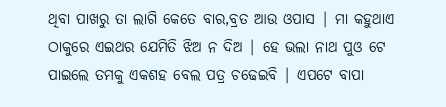ଥିବା ପାଖରୁ ତା ଲାଗି କେତେ ବାର,ବ୍ରତ ଆଉ ଓପାସ | ମା କହୁଥାଏ ଠାକୁରେ ଏଇଥର ଯେମିତି ଝିଅ ନ ଦିଅ | ହେ ଭଲା ନାଥ ପୁଓ ଟେ ପାଇଲେ ତମକୁ ଏକଶହ ବେଲ ପତ୍ର ଚଢେଇବି | ଏପଟେ ବାପା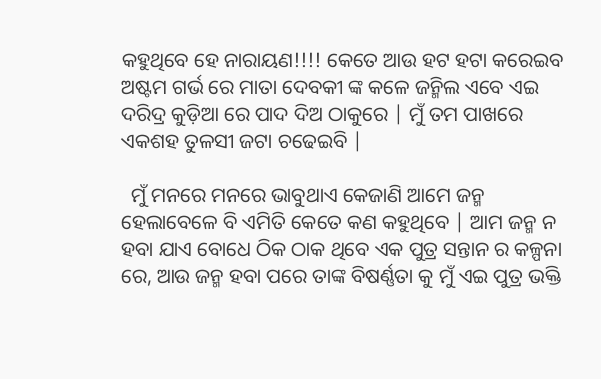କହୁଥିବେ ହେ ନାରାୟଣ!!!! କେତେ ଆଉ ହଟ ହଟା କରେଇବ ଅଷ୍ଟମ ଗର୍ଭ ରେ ମାତା ଦେବକୀ ଙ୍କ କଳେ ଜନ୍ମିଲ ଏବେ ଏଇ ଦରିଦ୍ର କୁଡ଼ିଆ ରେ ପାଦ ଦିଅ ଠାକୁରେ | ମୁଁ ତମ ପାଖରେ ଏକଶହ ତୁଳସୀ ଜଟା ଚଢେଇବି |

  ମୁଁ ମନରେ ମନରେ ଭାବୁଥାଏ କେଜାଣି ଆମେ ଜନ୍ମ ହେଲାବେଳେ ବି ଏମିତି କେତେ କଣ କହୁଥିବେ | ଆମ ଜନ୍ମ ନ ହବା ଯାଏ ବୋଧେ ଠିକ ଠାକ ଥିବେ ଏକ ପୁତ୍ର ସନ୍ତାନ ର କଳ୍ପନା ରେ, ଆଉ ଜନ୍ମ ହବା ପରେ ତାଙ୍କ ବିଷର୍ଣ୍ଣତା କୁ ମୁଁ ଏଇ ପୁତ୍ର ଭକ୍ତି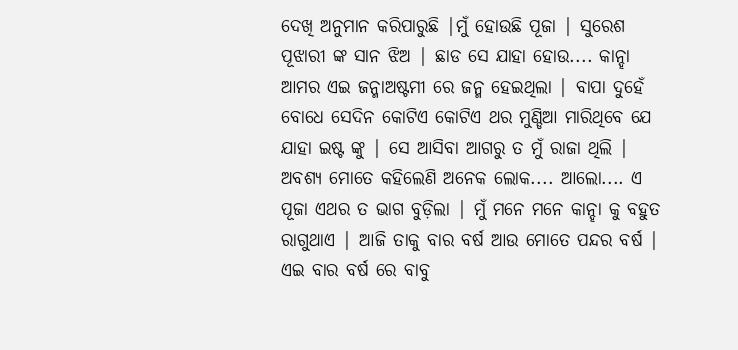ଦେଖି ଅନୁମାନ କରିପାରୁଛି |ମୁଁ ହୋଉଛି ପୂଜା | ସୁରେଶ ପୂଝାରୀ ଙ୍କ ସାନ ଝିଅ | ଛାଡ ସେ ଯାହା ହୋଉ.... କାନ୍ହା ଆମର ଏଇ ଜନ୍ମାଅଷ୍ଟମୀ ରେ ଜନ୍ମ ହେଇଥିଲା | ବାପା ଦୁହେଁ ବୋଧେ ସେଦିନ କୋଟିଏ କୋଟିଏ ଥର ମୁଣ୍ଡିଆ ମାରିଥିବେ ଯେ ଯାହା ଇଷ୍ଟ ଙ୍କୁ | ସେ ଆସିବା ଆଗରୁ ତ ମୁଁ ରାଜା ଥିଲି | ଅବଶ୍ୟ ମୋତେ କହିଲେଣି ଅନେକ ଲୋକ.... ଆଲୋ.... ଏ ପୂଜା ଏଥର ତ ଭାଗ ବୁଡ଼ିଲା | ମୁଁ ମନେ ମନେ କାନ୍ହା କୁ ବହୁତ ରାଗୁଥାଏ | ଆଜି ତାକୁ ବାର ବର୍ଷ ଆଉ ମୋତେ ପନ୍ଦର ବର୍ଷ | ଏଇ ବାର ବର୍ଷ ରେ ବାବୁ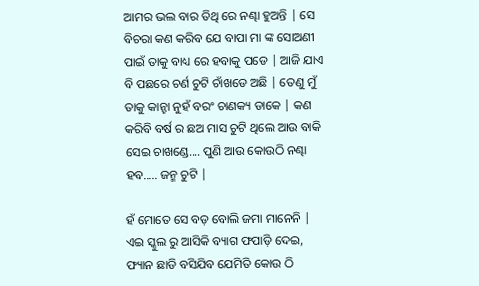ଆମର ଭଲ ବାର ତିଥି ରେ ନଣ୍ଢା ହୁଅନ୍ତି | ସେ ବିଚରା କଣ କରିବ ଯେ ବାପା ମା ଙ୍କ ସୋଅଣୀ ପାଇଁ ତାକୁ ବାଧ୍ୟ ରେ ହବାକୁ ପଡେ | ଆଜି ଯାଏ ବି ପଛରେ ଚର୍ଣ ଚୁଟି ଚାଁଖଡେ ଅଛି | ତେଣୁ ମୁଁ ତାକୁ କାନ୍ହା ନୁହଁ ବରଂ ଚାଣକ୍ୟ ଡାକେ | କଣ କରିବି ବର୍ଷ ର ଛଅ ମାସ ଚୁଟି ଥିଲେ ଆଉ ବାକି ସେଇ ଚାଖଣ୍ଡେ.... ପୁଣି ଆଉ କୋଉଠି ନଣ୍ଢା ହବ..... ଜନ୍ମ ଚୁଟି |

ହଁ ମୋତେ ସେ ବଡ଼ ବୋଲି ଜମା ମାନେନି | ଏଇ ସ୍କୁଲ ରୁ ଆସିକି ବ୍ୟାଗ ଫପାଡ଼ି ଦେଇ, ଫ୍ୟାନ ଛାଡି ବସିଯିବ ଯେମିତି କୋଉ ଠି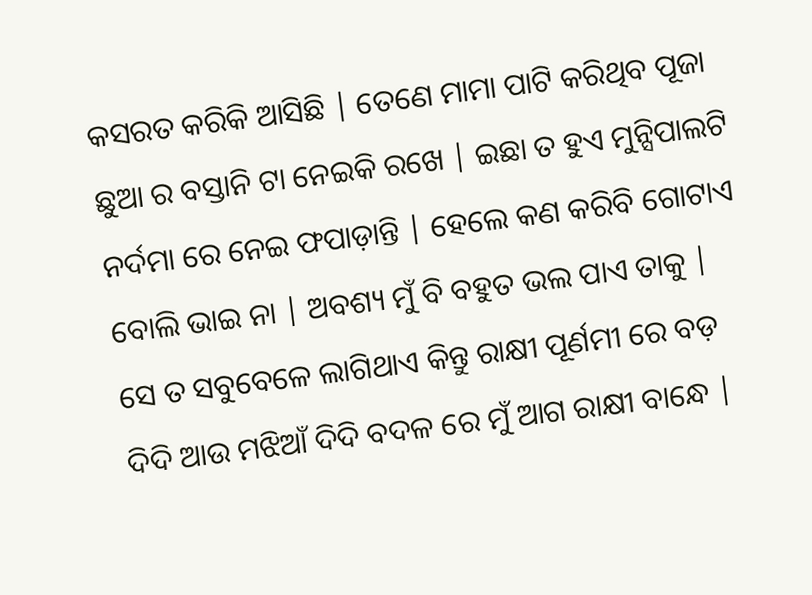କସରତ କରିକି ଆସିଛି | ତେଣେ ମାମା ପାଟି କରିଥିବ ପୂଜା ଛୁଆ ର ବସ୍ତାନି ଟା ନେଇକି ରଖେ | ଇଛା ତ ହୁଏ ମୁନ୍ସିପାଲଟି ନର୍ଦମା ରେ ନେଇ ଫପାଡ଼ାନ୍ତି | ହେଲେ କଣ କରିବି ଗୋଟାଏ ବୋଲି ଭାଇ ନା | ଅବଶ୍ୟ ମୁଁ ବି ବହୁତ ଭଲ ପାଏ ତାକୁ | ସେ ତ ସବୁବେଳେ ଲାଗିଥାଏ କିନ୍ତୁ ରାକ୍ଷୀ ପୂର୍ଣମୀ ରେ ବଡ଼ ଦିଦି ଆଉ ମଝିଆଁ ଦିଦି ବଦଳ ରେ ମୁଁ ଆଗ ରାକ୍ଷୀ ବାନ୍ଧେ |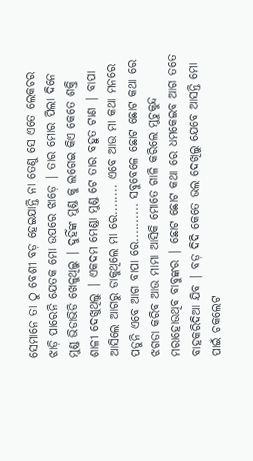ସେମାନେ ତା ଠୁ ବେଶୀ ବଡ଼ ହେଇଯାନ୍ତି ନା ତେଣୁ ସେ ଏତେ ଲେକଚର ଝାଡ଼ି ପାରେନି ଯେତକ ମୋ ଉପରେ ଝାଡ଼େ | ତାର ମୋର ପିଲା ଦିନେ ମୁଣ୍ଡ ଭିଡାଭିଡି ଖେଳୁଥିଲୁ | ଦୁହିଁଙ୍କ ମୁଣ୍ଡ କୁ ଲଗେଇ କିଏ କେତେ ଶକ୍ତି ଶାଳୀ ଦେଖୁଥିଲୁ | ଏକଦମ ମେଣ୍ଡା ମୁଣ୍ଡ ଟେ ତାର ବହୁତ ଟାଣ | ବାପା ଆସିଲେ ଆଗରୁ ଡାକୁଥିଲେ ମା ରେ........ ଏବେ ଆଉ ମା କଥା ମନରେ ପଡୁନି ଏବେ ଆଗ ବାପା ରେ.......... ସବୁବେଳେ ଛୋଟ ଛୋଟ କଥା ରେ ଝଗଡା କରିବ ଆଉ ମାମା ଆସିକି ମୋତେ ଗାଳି କରିଲେ ମୁଚୁକୁନ୍ଦ ମରାହୋଉଥିବ ବାବୁଙ୍କର | ଛୋଟ ଛୋଟ କଥା ରେ ଧମକେଇବ ଆଗ ତତେ ବାହକରିଦିଆ ଯିବ | ବଡ଼ ଦିଦି କେତେ ଭଲ ଦେଖିଲୁ ଯେବେ ଆସନ୍ତି ମୋ ପାଇଁ ଚକଲେଟ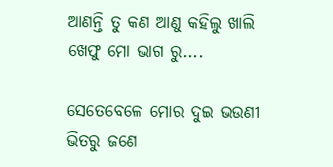ଆଣନ୍ତି ତୁ କଣ ଆଣୁ କହିଲୁ ଖାଲି ଖେଫୁ ମୋ ଭାଗ ରୁ....

ସେତେବେଳେ ମୋର ଦୁଇ ଭଉଣୀ ଭିତରୁ ଜଣେ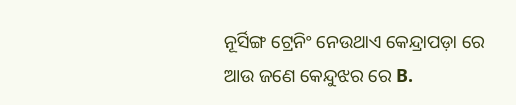ନୂର୍ସିଙ୍ଗ ଟ୍ରେନିଂ ନେଉଥାଏ କେନ୍ଦ୍ରାପଡ଼ା ରେ ଆଉ ଜଣେ କେନ୍ଦୁଝର ରେ B.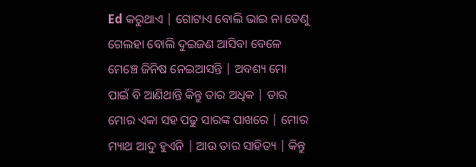Ed କରୁଥାଏ | ଗୋଟାଏ ବୋଲି ଭାଇ ନା ତେଣୁ ଗେଲହା ବୋଲି ଦୁଇଜଣ ଆସିବା ବେଳେ ମେଞ୍ଚେ ଜିନିଷ ନେଇଆସନ୍ତି | ଅବଶ୍ୟ ମୋ ପାଇଁ ବି ଆଣିଥାନ୍ତି କିନ୍ତୁ ତାର ଅଧିକ | ତାର ମୋର ଏକା ସହ ପଢୁ ସାରଙ୍କ ପାଖରେ | ମୋର ମ୍ୟାଥ ଆଦୁ ହୁଏନି | ଆଉ ତାର ସାହିତ୍ୟ | କିନ୍ତୁ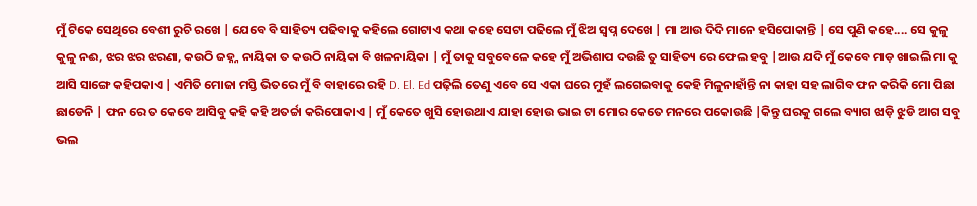ମୁଁ ଟିକେ ସେଥିରେ ବେଶୀ ରୁଚି ରଖେ | ଯେବେ ବି ସାହିତ୍ୟ ପଢିବାକୁ କହିଲେ ଗୋଟାଏ କଥା କହେ ସେଟା ପଢିଲେ ମୁଁ ଝିଅ ସ୍ବପ୍ନ ଦେଖେ | ମା ଆଉ ଦିଦି ମାନେ ହସିପୋକାନ୍ତି | ସେ ପୁଣି କହେ.... ସେ କୁଳୁ କୁଳୁ ନଈ, ଝର ଝର ଝରଣା, କଉଠି ଜହ୍ନ୍ନ ନାୟିକା ତ କଉଠି ନାୟିକା ବି ଖଳନାୟିକା | ମୁଁ ତାକୁ ସବୁବେଳେ କହେ ମୁଁ ଅଭିଶାପ ଦଉଛି ତୁ ସାହିତ୍ୟ ରେ ଫେଲ ହବୁ |ଆଉ ଯଦି ମୁଁ କେବେ ମାଡ଼ ଖାଇଲି ମା କୁ ଆସି ସାଙ୍ଗେ କହିପକାଏ | ଏମିତି ମୋଜା ମସ୍ତି ଭିତରେ ମୁଁ ବି ବାହାରେ ରହି D. El. Ed ପଢ଼ିଲି ତେଣୁ ଏବେ ସେ ଏକା ଘରେ ମୁହଁ ଲଗେଇବାକୁ କେହି ମିଳୁନାହାଁନ୍ତି ନା କାହା ସହ ଲାଗିବ ଫନ କରିକି ମୋ ପିଛା ଛାଡେନି | ଫନ ରେ ତ କେବେ ଆସିବୁ କହି କହି ଅତର୍ଚ୍ଚା କରିପୋକାଏ | ମୁଁ କେତେ ଖୁସି ହୋଉଥାଏ ଯାହା ହୋଉ ଭାଇ ଟା ମୋର କେତେ ମନରେ ପକୋଉଛି |କିନ୍ତୁ ଘରକୁ ଗଲେ ବ୍ୟାଗ ଝାଡ଼ି ଝୁଡି ଆଗ ସବୁ ଭଲ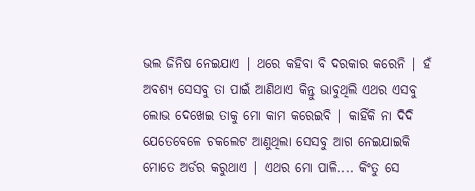ଭଲ ଜିନିଷ ନେଇଯାଏ | ଥରେ କହିବା ବି ଦରକାର କରେନି | ହଁ ଅବଶ୍ୟ ସେସବୁ ତା ପାଇଁ ଆଣିଥାଏ କିନ୍ତୁ ଭାବୁଥିଲି ଏଥର ଏସବୁ ଲୋଭ ଦେଖେଇ ତାକୁ ମୋ କାମ କରେଇବି | କାହିଁକି ନା ଦିଦି ଯେତେବେଳେ ଚକଲେଟ ଆଣୁଥିଲା ସେସବୁ ଆଗ ନେଇଯାଇକି ମୋତେ ଅର୍ଡର କରୁଥାଏ | ଏଥର ମୋ ପାଳି.... କିଂତୁ ସେ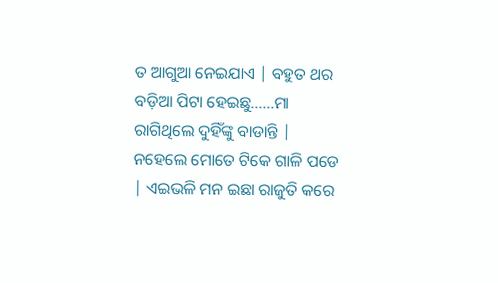ତ ଆଗୁଆ ନେଇଯାଏ | ବହୁତ ଥର ବଡ଼ିଆ ପିଟା ହେଇଛୁ......ମା ରାଗିଥିଲେ ଦୁହିଁଙ୍କୁ ବାଡାନ୍ତି | ନହେଲେ ମୋତେ ଟିକେ ଗାଳି ପଡେ | ଏଇଭଳି ମନ ଇଛା ରାଜୁତି କରେ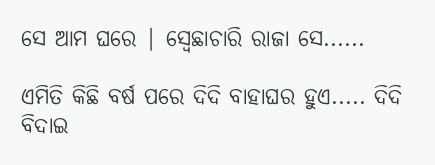ସେ ଆମ ଘରେ | ସ୍ବେଛାଚାରି ରାଜା ସେ......

ଏମିତି କିଛି ବର୍ଷ ପରେ ଦିଦି ବାହାଘର ହୁଏ..... ଦିଦି ବିଦାଇ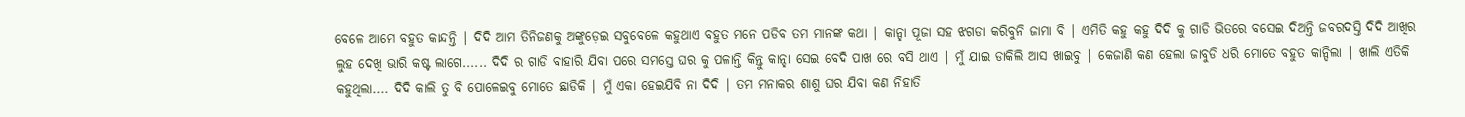ବେଳେ ଆମେ ବହୁତ କାନ୍ଦନ୍ତି | ଦିଦି ଆମ ତିନିଜଣକୁ ଅଙ୍କୁଡ଼େଇ ସବୁବେଳେ କହୁଥାଏ ବହୁତ ମନେ ପଡିବ ତମ ମାନଙ୍କ କଥା | କାନ୍ହା ପୂଜା ସହ ଝଗଡା କରିବୁନି ଜାମା ବି | ଏମିତି କହୁ କହୁ ଦିଦି କୁ ଗାଡି ଭିତରେ ବସେଇ ଦିଅନ୍ତି ଜବରଦସ୍ତି ଦିଦି ଆଖିର ଲୁହ ଦେଖି ଭାରି କଷ୍ଟ ଲାଗେ...... ଦିଦି ର ଗାଡି ବାହାରି ଯିବା ପରେ ସମସ୍ତେ ଘର କୁ ପଳାନ୍ତି କିନ୍ତୁ କାନ୍ହା ସେଇ ବେଦି ପାଖ ରେ ବସି ଥାଏ | ମୁଁ ଯାଇ ଡାକିଲି ଆସ ଖାଇବୁ | କେଜାଣି କଣ ହେଲା ଜାବୁଡି ଧରି ମୋତେ ବହୁତ କାନ୍ଦିଲା | ଖାଲି ଏତିକି କହୁଥିଲା.... ଦିଦି କାଲି ତୁ ବି ପୋଳେଇବୁ ମୋତେ ଛାଡିକି | ମୁଁ ଏକା ହେଇଯିବି ନା ଦିଦି | ତମ ମନାକର ଶାଶୁ ଘର ଯିବା କଣ ନିହାତି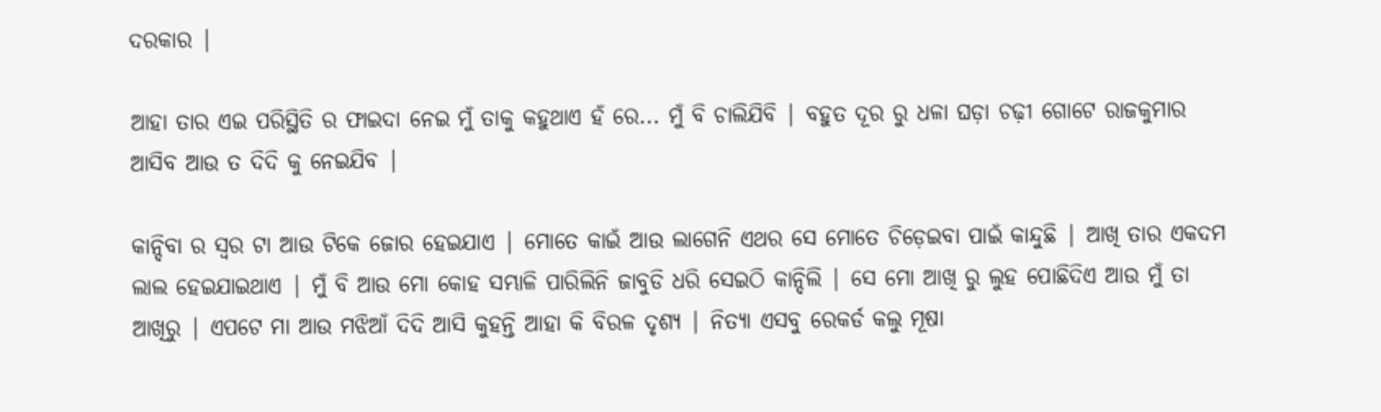ଦରକାର |

ଆହା ତାର ଏଇ ପରିସ୍ଥିତି ର ଫାଇଦା ନେଇ ମୁଁ ତାକୁ କହୁଥାଏ ହଁ ରେ... ମୁଁ ବି ଚାଲିଯିବି | ବହୁତ ଦୂର ରୁ ଧଳା ଘଡ଼ା ଚଢ଼ୀ ଗୋଟେ ରାଜକୁମାର ଆସିବ ଆଉ ତ ଦିଦି କୁ ନେଇଯିବ |

କାନ୍ଦିବା ର ସ୍ୱର ଟା ଆଉ ଟିକେ ଜୋର ହେଇଯାଏ | ମୋତେ କାଇଁ ଆଉ ଲାଗେନି ଏଥର ସେ ମୋତେ ଚିଡ଼େଇବା ପାଇଁ କାନ୍ଦୁଛି | ଆଖି ତାର ଏକଦମ ଲାଲ ହେଇଯାଇଥାଏ | ମୁଁ ବି ଆଉ ମୋ କୋହ ସମ୍ଭାଳି ପାରିଲିନି ଜାବୁଡି ଧରି ସେଇଠି କାନ୍ଦିଲି | ସେ ମୋ ଆଖି ରୁ ଲୁହ ପୋଛିଦିଏ ଆଉ ମୁଁ ତା ଆଖିରୁ | ଏପଟେ ମା ଆଉ ମଝିଆଁ ଦିଦି ଆସି କୁହନ୍ତି ଆହା କି ବିରଳ ଦୃଶ୍ୟ | ନିତ୍ୟା ଏସବୁ ରେକର୍ଡ କଲୁ ମୂଷା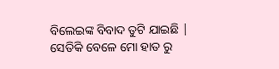ବିଲେଇଙ୍କ ବିବାଦ ତୁଟି ଯାଇଛି | ସେତିକି ବେଳେ ମୋ ହାତ ରୁ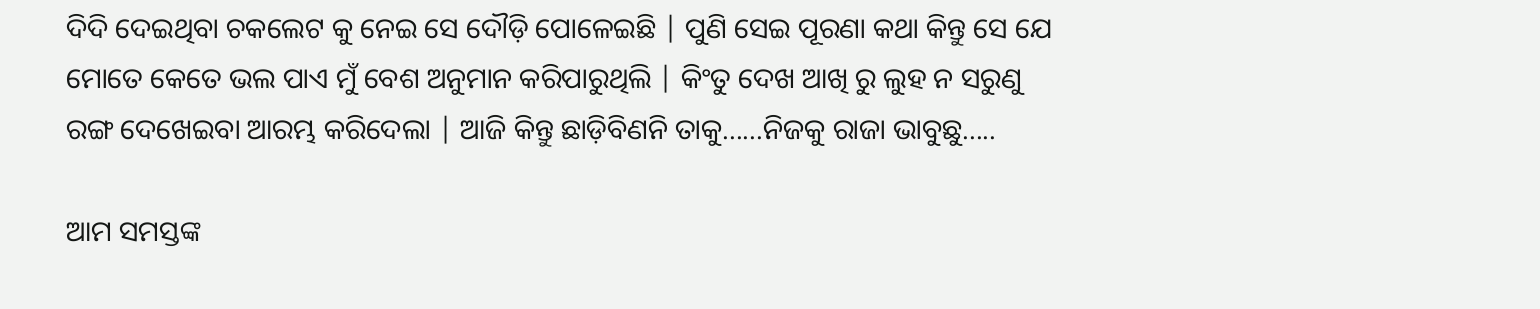ଦିଦି ଦେଇଥିବା ଚକଲେଟ କୁ ନେଇ ସେ ଦୌଡ଼ି ପୋଳେଇଛି | ପୁଣି ସେଇ ପୂରଣା କଥା କିନ୍ତୁ ସେ ଯେ ମୋତେ କେତେ ଭଲ ପାଏ ମୁଁ ବେଶ ଅନୁମାନ କରିପାରୁଥିଲି | କିଂତୁ ଦେଖ ଆଖି ରୁ ଲୁହ ନ ସରୁଣୁ ରଙ୍ଗ ଦେଖେଇବା ଆରମ୍ଭ କରିଦେଲା | ଆଜି କିନ୍ତୁ ଛାଡ଼ିବିଣନି ତାକୁ......ନିଜକୁ ରାଜା ଭାବୁଛୁ.....

ଆମ ସମସ୍ତଙ୍କ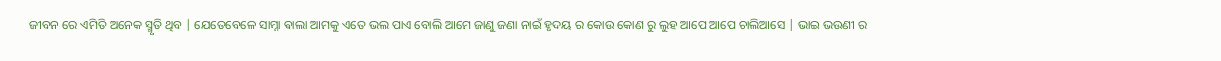ଜୀବନ ରେ ଏମିତି ଅନେକ ସ୍ମୃତି ଥିବ | ଯେତେବେଳେ ସାମ୍ନା ଵାଲା ଆମକୁ ଏତେ ଭଲ ପାଏ ବୋଲି ଆମେ ଜାଣୁ ଜଣା ନାଇଁ ହୃଦୟ ର କୋଉ କୋଣ ରୁ ଲୁହ ଆପେ ଆପେ ଚାଲିଆସେ | ଭାଇ ଭଉଣୀ ର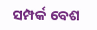ସମ୍ପର୍କ ବେଶ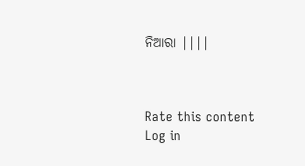ନିଆରା ||||



Rate this content
Log in